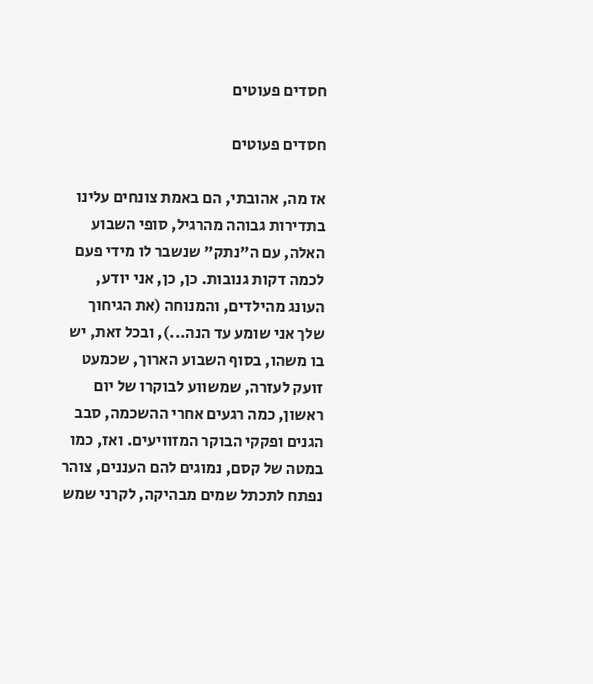חסדים פעוטים

חסדים פעוטים

אז מה, אהובתי, הם באמת צונחים עלינו בתדירות גבוהה מהרגיל, סופי השבוע האלה, עם ה"נתק" שנשבר לו מידי פעם לכמה דקות גנובות. כן, כן, אני יודע, העונג מהילדים, והמנוחה (את הגיחוך שלך אני שומע עד הנה...), ובכל זאת, יש בו משהו, בסוף השבוע הארוך, שכמעט זועק לעזרה, שמשווע לבוקרו של יום ראשון, כמה רגעים אחרי ההשכמה, סבב הגנים ופקקי הבוקר המזוויעים. ואז, כמו במטה של קסם, נמוגים להם העננים, צוהר נפתח לתכתל שמים מבהיקה, לקרני שמש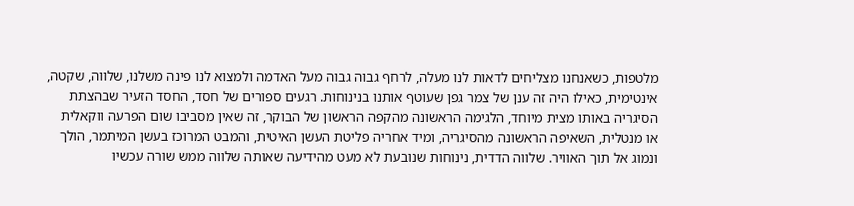מלטפות, כשאנחנו מצליחים לדאות לנו מעלה, לרחף גבוה גבוה מעל האדמה ולמצוא לנו פינה משלנו, שלווה, שקטה, אינטימית, כאילו היה זה ענן של צמר גפן שעוטף אותנו בנינוחות. רגעים ספורים של חסד, החסד הזעיר שבהצתת הסיגריה באותו מצית מיוחד, הלגימה הראשונה מהקפה הראשון של הבוקר, זה שאין מסביבו שום הפרעה ווקאלית או מנטלית, השאיפה הראשונה מהסיגריה, ומיד אחריה פליטת העשן האיטית, והמבט המרוכז בעשן המיתמר, הולך ונמוג אל תוך האוויר. שלווה הדדית, נינוחות שנובעת לא מעט מהידיעה שאותה שלווה ממש שורה עכשיו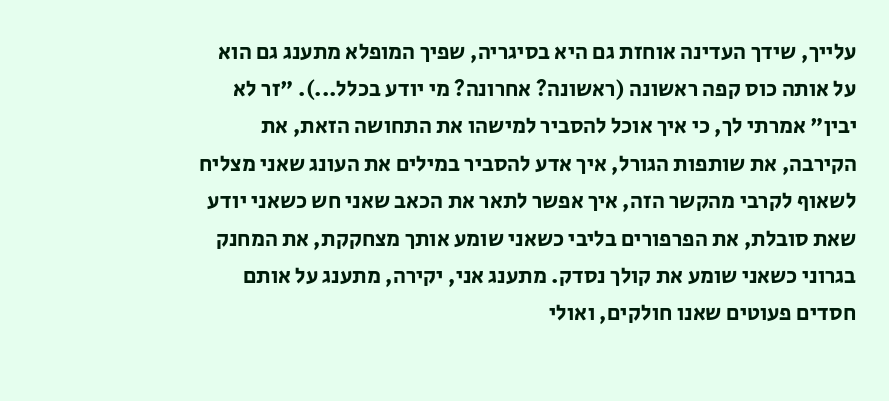עלייך, שידך העדינה אוחזת גם היא בסיגריה, שפיך המופלא מתענג גם הוא על אותה כוס קפה ראשונה (ראשונה? אחרונה? מי יודע בכלל...). "זר לא יבין" אמרתי לך, כי איך אוכל להסביר למישהו את התחושה הזאת, את הקירבה, את שותפות הגורל, איך אדע להסביר במילים את העונג שאני מצליח לשאוף לקרבי מהקשר הזה, איך אפשר לתאר את הכאב שאני חש כשאני יודע שאת סובלת, את הפרפורים בליבי כשאני שומע אותך מצחקקת, את המחנק בגרוני כשאני שומע את קולך נסדק. מתענג אני, יקירה, מתענג על אותם חסדים פעוטים שאנו חולקים, ואולי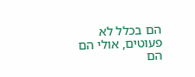הם בכלל לא פעוטים, אולי הם הם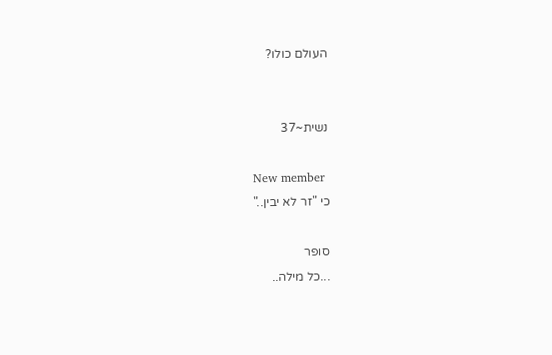העולם כולו?


נשית~37

New member
כי "זר לא יבין.."

סופר
...כל מילה..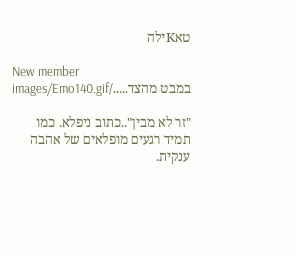טאKילה

New member
במבט מהצד...../images/Emo140.gif

"זר לא מבין"..כתוב ניפלא. כמו תמיד רגעים מופלאים של אהבה ענקית.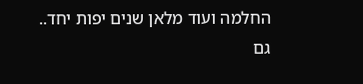החלמה ועוד מלאן שנים יפות יחד.. גם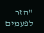"הזר לפעמים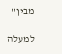מבין"

למעלה